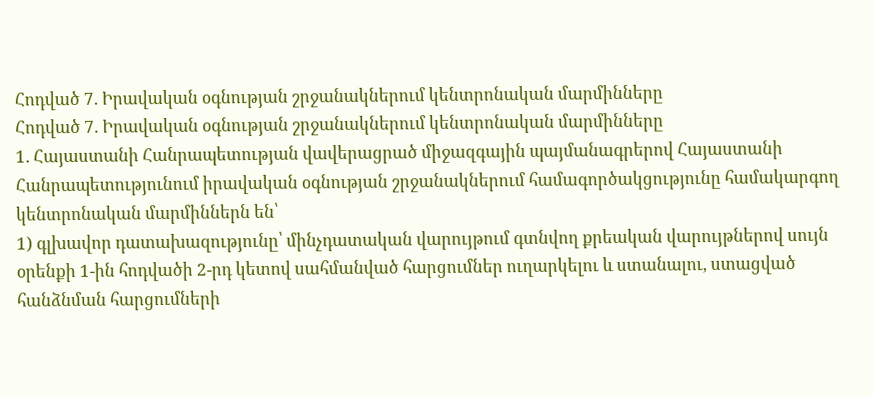Հոդված 7. Իրավական օգնության շրջանակներում կենտրոնական մարմինները
Հոդված 7. Իրավական օգնության շրջանակներում կենտրոնական մարմինները
1. Հայաստանի Հանրապետության վավերացրած միջազգային պայմանագրերով Հայաստանի Հանրապետությունում իրավական օգնության շրջանակներում համագործակցությունը համակարգող կենտրոնական մարմիններն են՝
1) գլխավոր դատախազությունը՝ մինչդատական վարույթում գտնվող քրեական վարույթներով սույն օրենքի 1-ին հոդվածի 2-րդ կետով սահմանված հարցումներ ուղարկելու և ստանալու, ստացված հանձնման հարցումների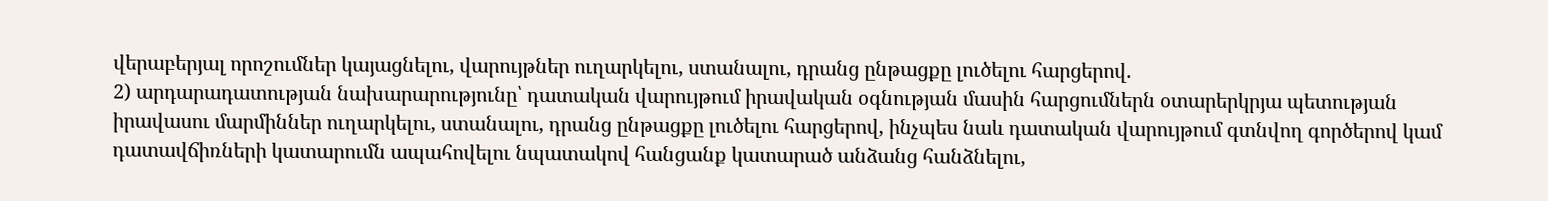վերաբերյալ որոշումներ կայացնելու, վարույթներ ուղարկելու, ստանալու, դրանց ընթացքը լուծելու հարցերով.
2) արդարադատության նախարարությունը՝ դատական վարույթում իրավական օգնության մասին հարցումներն օտարերկրյա պետության իրավասու մարմիններ ուղարկելու, ստանալու, դրանց ընթացքը լուծելու հարցերով, ինչպես նաև դատական վարույթում գտնվող գործերով կամ դատավճիռների կատարումն ապահովելու նպատակով հանցանք կատարած անձանց հանձնելու,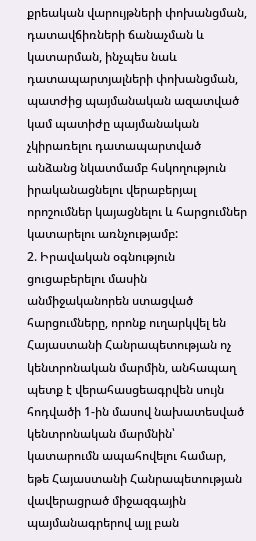քրեական վարույթների փոխանցման, դատավճիռների ճանաչման և կատարման, ինչպես նաև դատապարտյալների փոխանցման, պատժից պայմանական ազատված կամ պատիժը պայմանական չկիրառելու դատապարտված անձանց նկատմամբ հսկողություն իրականացնելու վերաբերյալ որոշումներ կայացնելու և հարցումներ կատարելու առնչությամբ:
2. Իրավական օգնություն ցուցաբերելու մասին անմիջականորեն ստացված հարցումները, որոնք ուղարկվել են Հայաստանի Հանրապետության ոչ կենտրոնական մարմին, անհապաղ պետք է վերահասցեագրվեն սույն հոդվածի 1-ին մասով նախատեսված կենտրոնական մարմնին՝ կատարումն ապահովելու համար, եթե Հայաստանի Հանրապետության վավերացրած միջազգային պայմանագրերով այլ բան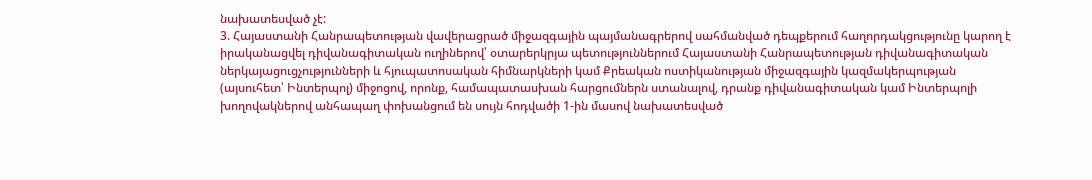նախատեսված չէ:
3. Հայաստանի Հանրապետության վավերացրած միջազգային պայմանագրերով սահմանված դեպքերում հաղորդակցությունը կարող է իրականացվել դիվանագիտական ուղիներով՝ օտարերկրյա պետություններում Հայաստանի Հանրապետության դիվանագիտական ներկայացուցչությունների և հյուպատոսական հիմնարկների կամ Քրեական ոստիկանության միջազգային կազմակերպության (այսուհետ՝ Ինտերպոլ) միջոցով, որոնք, համապատասխան հարցումներն ստանալով, դրանք դիվանագիտական կամ Ինտերպոլի խողովակներով անհապաղ փոխանցում են սույն հոդվածի 1-ին մասով նախատեսված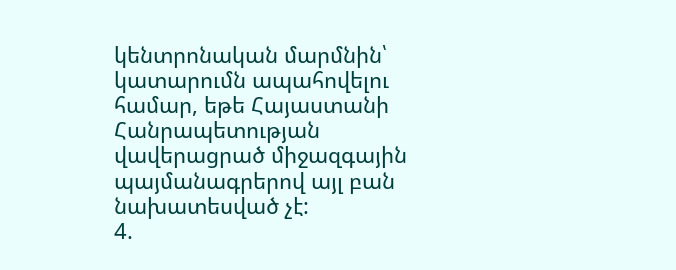կենտրոնական մարմնին՝ կատարումն ապահովելու համար, եթե Հայաստանի Հանրապետության վավերացրած միջազգային պայմանագրերով այլ բան նախատեսված չէ:
4.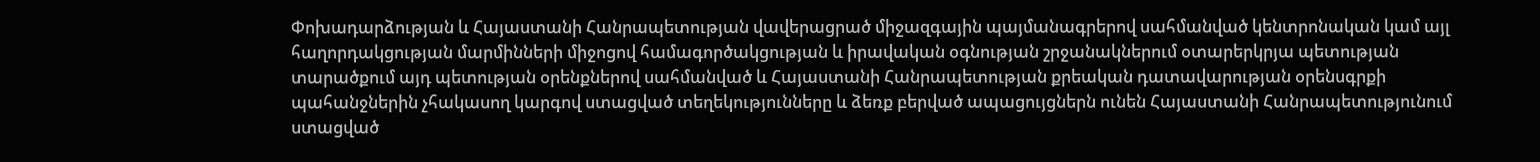Փոխադարձության և Հայաստանի Հանրապետության վավերացրած միջազգային պայմանագրերով սահմանված կենտրոնական կամ այլ հաղորդակցության մարմինների միջոցով համագործակցության և իրավական օգնության շրջանակներում օտարերկրյա պետության տարածքում այդ պետության օրենքներով սահմանված և Հայաստանի Հանրապետության քրեական դատավարության օրենսգրքի պահանջներին չհակասող կարգով ստացված տեղեկությունները և ձեռք բերված ապացույցներն ունեն Հայաստանի Հանրապետությունում ստացված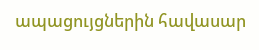ապացույցներին հավասար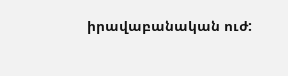իրավաբանական ուժ: